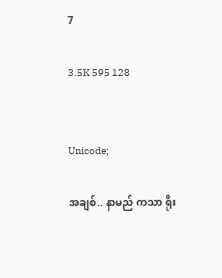7

3.5K 595 128


Unicode;

အချစ်.. နာမည် ကသာ ရိုး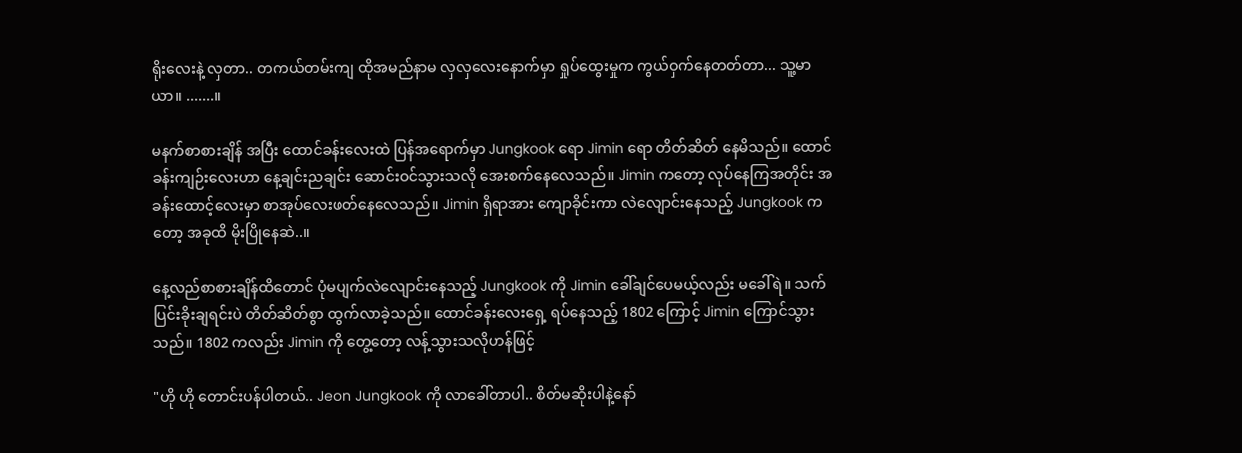ရိုးလေးနဲ့ လှတာ.. တကယ်တမ်းကျ ထိုအမည်နာမ လှလှလေးနောက်မှာ ရှုပ်ထွေးမှုက ကွယ်ဝှက်နေတတ်တာ... သူ့မာယာ။ .......။

မနက်စာစားချိန် အပြီး ထောင်ခန်းလေးထဲ ပြန်အရောက်မှာ Jungkook ရော Jimin ရော တိတ်ဆိတ် နေမိသည်။ ထောင်ခန်းကျဉ်းလေးဟာ နေ့ချင်းညချင်း ဆောင်းဝင်သွားသလို အေးစက်နေလေသည်။ Jimin ကတော့ လုပ်နေကြအတိုင်း အခန်းထောင့်လေးမှာ စာအုပ်လေးဖတ်နေလေသည်။ Jimin ရှိရာအား ကျောခိုင်းကာ လဲလျောင်းနေသည့် Jungkook ကတော့ အခုထိ မိုးပြိုနေဆဲ..။

နေ့လည်စာစားချိန်ထိတောင် ပုံမပျက်လဲလျောင်းနေသည့် Jungkook ကို Jimin ခေါ်ချင်ပေမယ့်လည်း မခေါ်ရဲ။ သက်ပြင်းခိုးချရင်းပဲ တိတ်ဆိတ်စွာ ထွက်လာခဲ့သည်။ ထောင်ခန်းလေးရှေ့ ရပ်နေသည့် 1802 ကြောင့် Jimin ကြောင်သွားသည်။ 1802 ကလည်း Jimin ကို တွေ့တော့ လန့်သွားသလိုဟန်ဖြင့်

"ဟို ဟို တောင်းပန်ပါတယ်.. Jeon Jungkook ကို လာခေါ်တာပါ.. စိတ်မဆိုးပါနဲ့နော်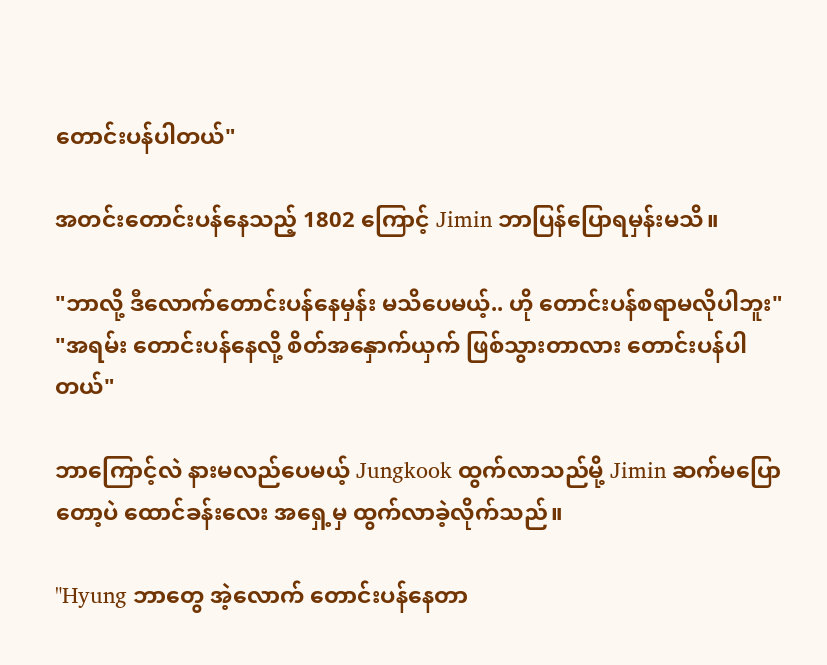တောင်းပန်ပါတယ်"

အတင်းတောင်းပန်နေသည့် 1802 ကြောင့် Jimin ဘာပြန်ပြောရမှန်းမသိ။

"ဘာလို့ ဒီလောက်တောင်းပန်နေမှန်း မသိပေမယ့်.. ဟို တောင်းပန်စရာမလိုပါဘူး"
"အရမ်း တောင်းပန်နေလို့ စိတ်အနှောက်ယှက် ဖြစ်သွားတာလား တောင်းပန်ပါတယ်"

ဘာကြောင့်လဲ နားမလည်ပေမယ့် Jungkook ထွက်လာသည်မို့ Jimin ဆက်မပြောတော့ပဲ ထောင်ခန်းလေး အရှေ့မှ ထွက်လာခဲ့လိုက်သည်။

"Hyung ဘာတွေ အဲ့လောက် တောင်းပန်နေတာ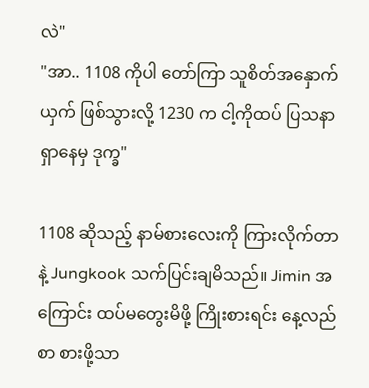လဲ"
"အာ.. 1108 ကိုပါ တော်ကြာ သူစိတ်အနှောက်ယှက် ဖြစ်သွားလို့ 1230 က ငါ့ကိုထပ် ပြသနာရှာနေမှ ဒုက္ခ"

1108 ဆိုသည့် နာမ်စားလေးကို ကြားလိုက်တာနဲ့ Jungkook သက်ပြင်းချမိသည်။ Jimin အကြောင်း ထပ်မတွေးမိဖို့ ကြိုးစားရင်း နေ့လည်စာ စားဖို့သာ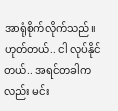အာရုံစိုက်လိုက်သည်။ ဟုတ်တယ်.. ငါ လုပ်နိုင်တယ်.. အရင်တခါကလည်း မင်း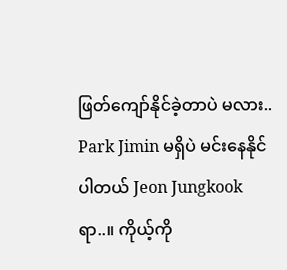ဖြတ်ကျော်နိုင်ခဲ့တာပဲ မလား.. Park Jimin မရှိပဲ မင်းနေနိုင်ပါတယ် Jeon Jungkook ရာ..။ ကိုယ့်ကို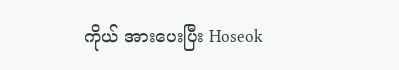ကိုယ် အားပေးပြီး Hoseok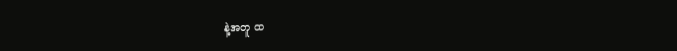နဲ့အတူ ထ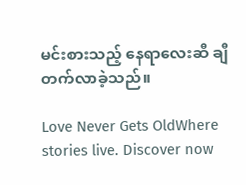မင်းစားသည့် နေရာလေးဆီ ချီတက်လာခဲ့သည်။

Love Never Gets OldWhere stories live. Discover now